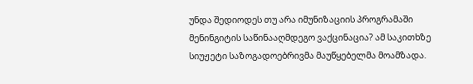უნდა შედიოდეს თუ არა იმუნიზაციის პროგრამაში მენინგიტის საწინააღმდეგო ვაქცინაცია? ამ საკითხზე სიუჟეტი საზოგადოებრივმა მაუწყებელმა მოამზადა.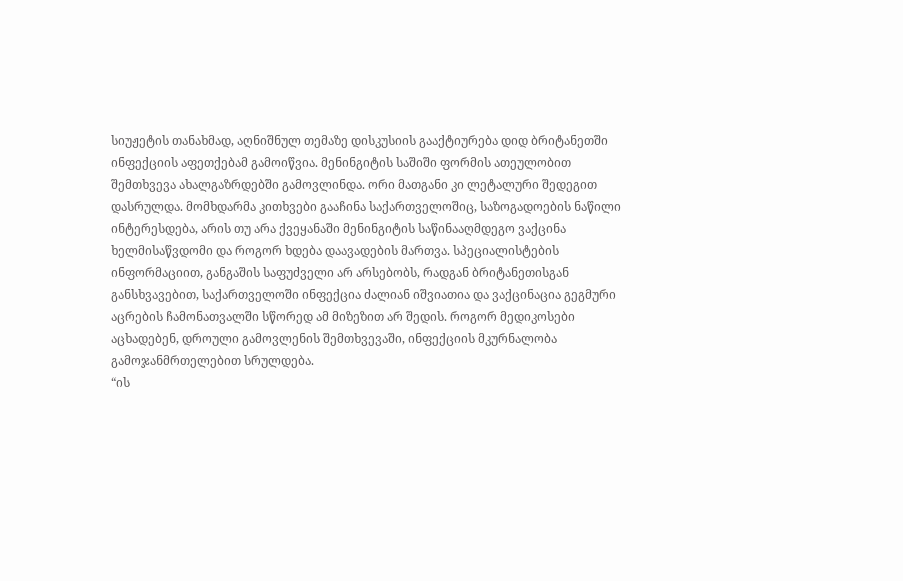სიუჟეტის თანახმად, აღნიშნულ თემაზე დისკუსიის გააქტიურება დიდ ბრიტანეთში ინფექციის აფეთქებამ გამოიწვია. მენინგიტის საშიში ფორმის ათეულობით შემთხვევა ახალგაზრდებში გამოვლინდა. ორი მათგანი კი ლეტალური შედეგით დასრულდა. მომხდარმა კითხვები გააჩინა საქართველოშიც, საზოგადოების ნაწილი ინტერესდება, არის თუ არა ქვეყანაში მენინგიტის საწინააღმდეგო ვაქცინა ხელმისაწვდომი და როგორ ხდება დაავადების მართვა. სპეციალისტების ინფორმაციით, განგაშის საფუძველი არ არსებობს, რადგან ბრიტანეთისგან განსხვავებით, საქართველოში ინფექცია ძალიან იშვიათია და ვაქცინაცია გეგმური აცრების ჩამონათვალში სწორედ ამ მიზეზით არ შედის. როგორ მედიკოსები აცხადებენ, დროული გამოვლენის შემთხვევაში, ინფექციის მკურნალობა გამოჯანმრთელებით სრულდება.
“ის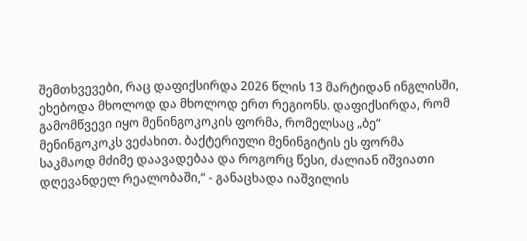შემთხვევები, რაც დაფიქსირდა 2026 წლის 13 მარტიდან ინგლისში, ეხებოდა მხოლოდ და მხოლოდ ერთ რეგიონს. დაფიქსირდა, რომ გამომწვევი იყო მენინგოკოკის ფორმა, რომელსაც „ბე“ მენინგოკოკს ვეძახით. ბაქტერიული მენინგიტის ეს ფორმა საკმაოდ მძიმე დაავადებაა და როგორც წესი, ძალიან იშვიათი დღევანდელ რეალობაში,“ - განაცხადა იაშვილის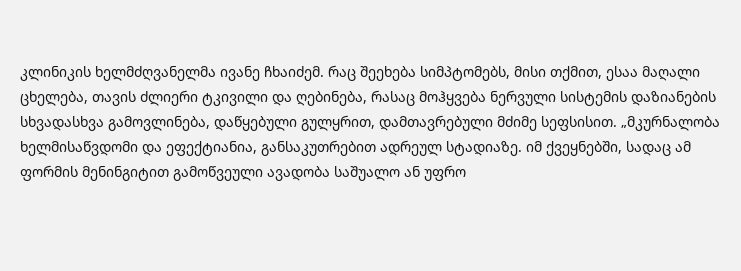კლინიკის ხელმძღვანელმა ივანე ჩხაიძემ. რაც შეეხება სიმპტომებს, მისი თქმით, ესაა მაღალი ცხელება, თავის ძლიერი ტკივილი და ღებინება, რასაც მოჰყვება ნერვული სისტემის დაზიანების სხვადასხვა გამოვლინება, დაწყებული გულყრით, დამთავრებული მძიმე სეფსისით. „მკურნალობა ხელმისაწვდომი და ეფექტიანია, განსაკუთრებით ადრეულ სტადიაზე. იმ ქვეყნებში, სადაც ამ ფორმის მენინგიტით გამოწვეული ავადობა საშუალო ან უფრო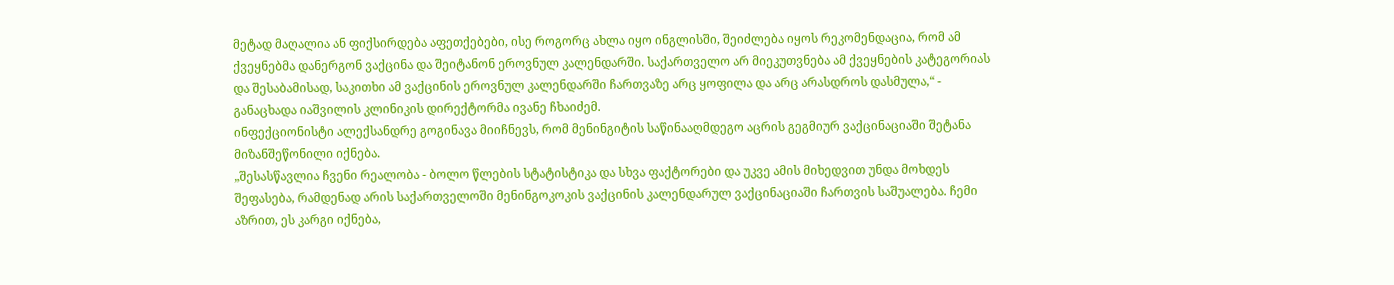მეტად მაღალია ან ფიქსირდება აფეთქებები, ისე როგორც ახლა იყო ინგლისში, შეიძლება იყოს რეკომენდაცია, რომ ამ ქვეყნებმა დანერგონ ვაქცინა და შეიტანონ ეროვნულ კალენდარში. საქართველო არ მიეკუთვნება ამ ქვეყნების კატეგორიას და შესაბამისად, საკითხი ამ ვაქცინის ეროვნულ კალენდარში ჩართვაზე არც ყოფილა და არც არასდროს დასმულა,“ - განაცხადა იაშვილის კლინიკის დირექტორმა ივანე ჩხაიძემ.
ინფექციონისტი ალექსანდრე გოგინავა მიიჩნევს, რომ მენინგიტის საწინააღმდეგო აცრის გეგმიურ ვაქცინაციაში შეტანა მიზანშეწონილი იქნება.
„შესასწავლია ჩვენი რეალობა - ბოლო წლების სტატისტიკა და სხვა ფაქტორები და უკვე ამის მიხედვით უნდა მოხდეს შეფასება, რამდენად არის საქართველოში მენინგოკოკის ვაქცინის კალენდარულ ვაქცინაციაში ჩართვის საშუალება. ჩემი აზრით, ეს კარგი იქნება,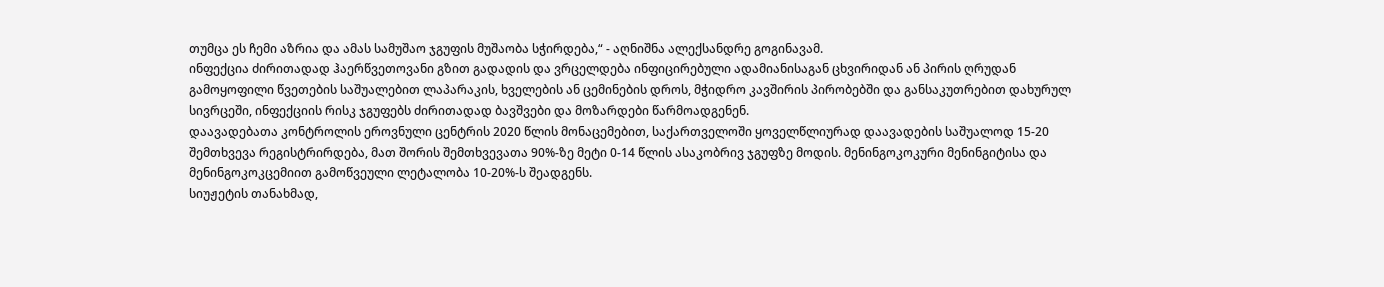თუმცა ეს ჩემი აზრია და ამას სამუშაო ჯგუფის მუშაობა სჭირდება,“ - აღნიშნა ალექსანდრე გოგინავამ.
ინფექცია ძირითადად ჰაერწვეთოვანი გზით გადადის და ვრცელდება ინფიცირებული ადამიანისაგან ცხვირიდან ან პირის ღრუდან გამოყოფილი წვეთების საშუალებით ლაპარაკის, ხველების ან ცემინების დროს, მჭიდრო კავშირის პირობებში და განსაკუთრებით დახურულ სივრცეში, ინფექციის რისკ ჯგუფებს ძირითადად ბავშვები და მოზარდები წარმოადგენენ.
დაავადებათა კონტროლის ეროვნული ცენტრის 2020 წლის მონაცემებით, საქართველოში ყოველწლიურად დაავადების საშუალოდ 15-20 შემთხვევა რეგისტრირდება, მათ შორის შემთხვევათა 90%-ზე მეტი 0-14 წლის ასაკობრივ ჯგუფზე მოდის. მენინგოკოკური მენინგიტისა და მენინგოკოკცემიით გამოწვეული ლეტალობა 10-20%-ს შეადგენს.
სიუჟეტის თანახმად,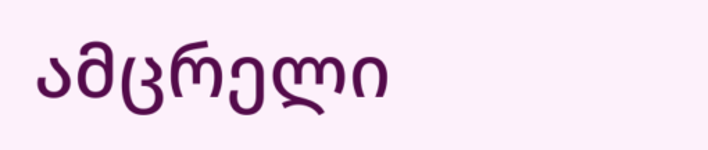ამცრელი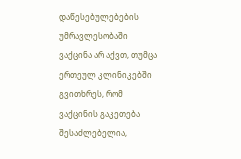დაწესებულებების უმრავლესობაში ვაქცინა არ აქვთ, თუმცა ერთეულ კლინიკებში გვითხრეს, რომ ვაქცინის გაკეთება შესაძლებელია,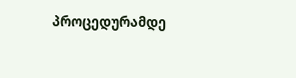პროცედურამდე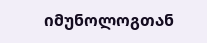იმუნოლოგთან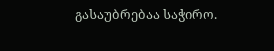გასაუბრებაა საჭირო.